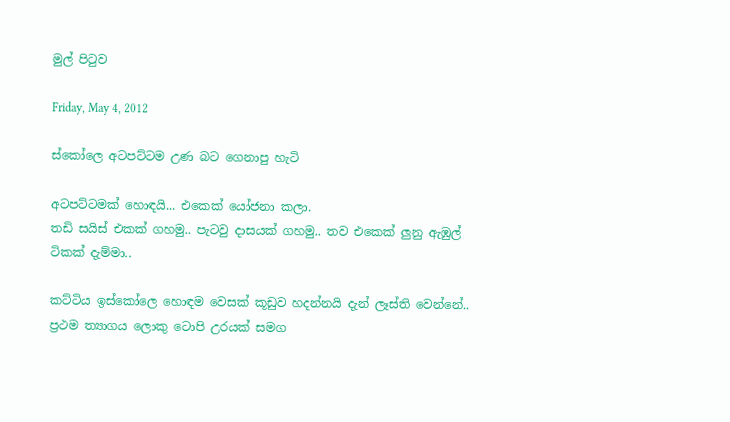මුල් පිටුව

Friday, May 4, 2012

ස්කෝලෙ අටපට්ටම උණ බට ගෙනාපු හැටි

අටපට්ටමක් හොඳයි... එකෙක් යෝජනා කලා.
තඩි සයිස් එකක් ගහමු.. පැටවු දාසයක් ගහමු.. තව එකෙක් ලුනු ඇඹුල් ටිකක් දැම්මා..

කට්ටිය ඉස්කෝලෙ හොඳම වෙසක් කූඩුව හදන්නයි දැන් ලෑස්ති වෙන්නේ.. ප්‍රථම ත්‍යාගය ලොකු ටොපි උරයක් සමග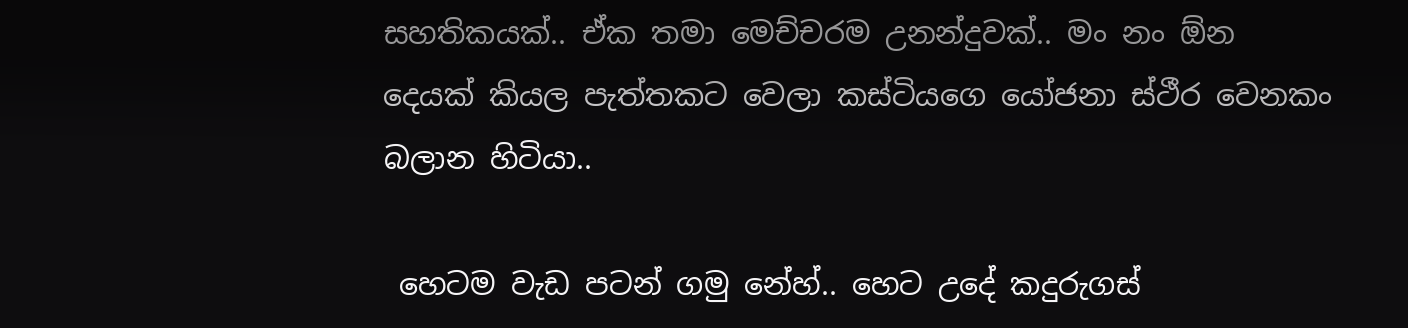සහතිකයක්.. ඒක තමා මෙච්චරම උනන්දුවක්.. මං නං ඕන දෙයක් කියල පැත්තකට වෙලා කස්ටියගෙ යෝජනා ස්ථීර වෙනකං බලාන හිටියා..

 හෙටම වැඩ පටන් ගමු නේහ්.. හෙට උදේ කදුරුගස්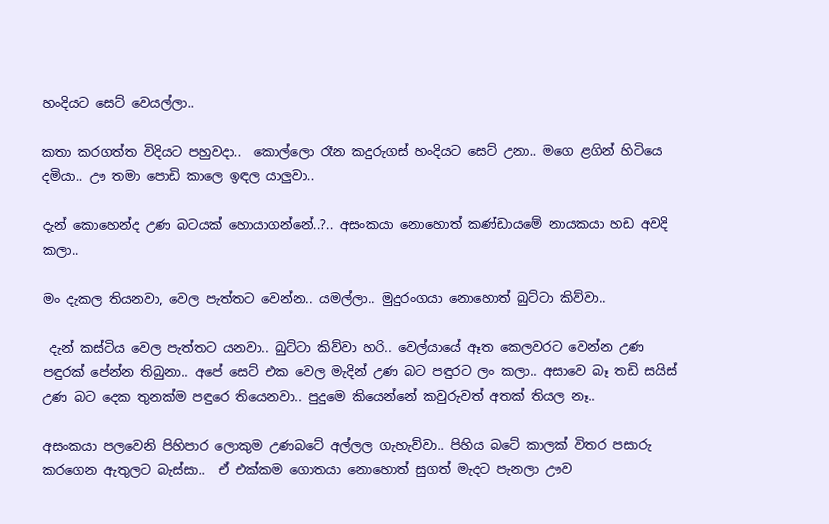හංදියට සෙට් වෙයල්ලා..

කතා කරගත්ත විදියට පහුවදා..  කොල්ලො රෑන කදුරුගස් හංදියට සෙට් උනා.. මගෙ ළගින් හිටියෙ දමියා.. ඌ තමා පොඩි කාලෙ ඉඳල යාලුවා..

දැන් කොහෙන්ද උණ බටයක් හොයාගන්නේ..?.. අසංකයා නොහොත් කණ්ඩායමේ නායකයා හඩ අවදි කලා..

මං දැකල තියනවා, වෙල පැත්තට වෙන්න.. යමල්ලා.. මුදුරංගයා නොහොත් බුට්ටා කිව්වා..

 දැන් කස්ටිය වෙල පැත්තට යනවා.. බුට්ටා කිව්වා හරි.. වෙල්යායේ ඈත කෙලවරට වෙන්න උණ පඳුරක් පේන්න තිබුනා.. අපේ සෙට් එක වෙල මැදින් උණ බට පඳුරට ලං කලා.. අසාවෙ බෑ තඩි සයිස් උණ බට දෙක තුනක්ම පඳුරෙ තියෙනවා.. පුදුමෙ කියෙන්නේ කවුරුවත් අතක් තියල නෑ..

අසංකයා පලවෙනි පිහිපාර ලොකුම උණබටේ අල්ලල ගැහැව්වා.. පිහිය බටේ කාලක් විතර පසාරු කරගෙන ඇතුලට බැස්සා..  ඒ එක්කම ගොතයා නොහොත් සුගත් මැදට පැනලා ඌව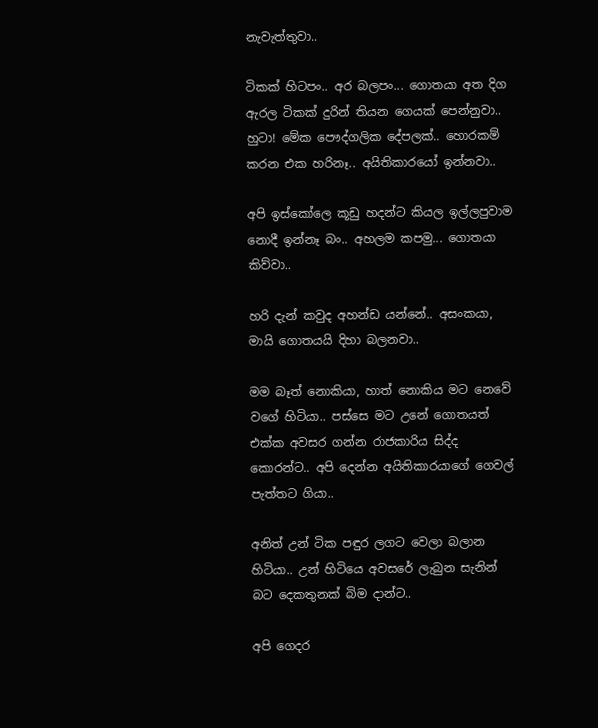නැවැත්තුවා..

ටිකක් හිටපං.. අර බලපං... ගොතයා අත දිග ඇරල ටිකක් දුරින් තියන ගෙයක් පෙන්නුවා.. හුටා! මේක පෞද්ගලික දේපලක්.. හොරකම් කරන එක හරිනෑ.. අයිතිකාරයෝ ඉන්නවා..

අපි ඉස්කෝලෙ කූඩු හදන්ට කියල ඉල්ලපුවාම නොදී ඉන්නෑ බං.. අහලම කපමු... ගොතයා කිව්වා..

හරි දැන් කවුද අහන්ඩ යන්නේ.. අසංකයා, මායි ගොතයයි දිහා බලනවා..

මම බෑත් නොකියා, හාත් නොකිය මට නෙවේ වගේ හිටියා.. පස්සෙ මට උනේ ගොතයත් එක්ක අවසර ගන්න රාජකාරිය සිද්ද කොරන්ට.. අපි දෙන්න අයිතිකාරයාගේ ගෙවල් පැත්තට ගියා..

අනිත් උන් ටික පඳුර ලගට වෙලා බලාන හිටියා.. උන් හිටියෙ අවසරේ ලැබුන සැනින් බට දෙකතුනක් බිම දාන්ට..

අපි ගෙදර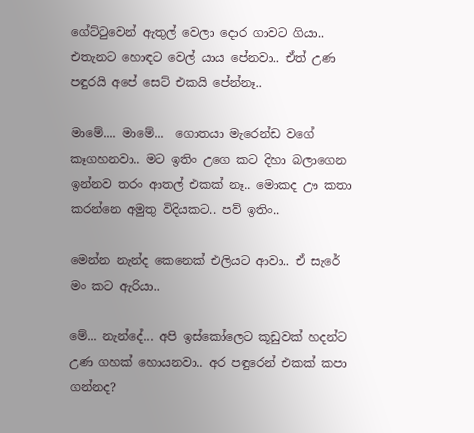ගේට්ටුවෙන් ඇතුල් වෙලා දොර ගාවට ගියා.. එතැනට හොඳට වෙල් යාය පේනවා.. ඒත් උණ පඳුරයි අපේ සෙට් එකයි පේන්නෑ..

මාමේ.... මාමේ...  ගොතයා මැරෙන්ඩ වගේ කෑගහනවා.. මට ඉතිං උගෙ කට දිහා බලාගෙන ඉන්නව තරං ආතල් එකක් නෑ.. මොකද ඌ කතා කරන්නෙ අමුතු විදියකට.. පව් ඉතිං..

මෙන්න නැන්ද කෙනෙක් එලියට ආවා.. ඒ සැරේ මං කට ඇරියා..

මේ... නැන්දේ... අපි ඉස්කෝලෙට කූඩුවක් හදන්ට උණ ගහක් හොයනවා.. අර පඳුරෙන් එකක් කපා ගන්නද?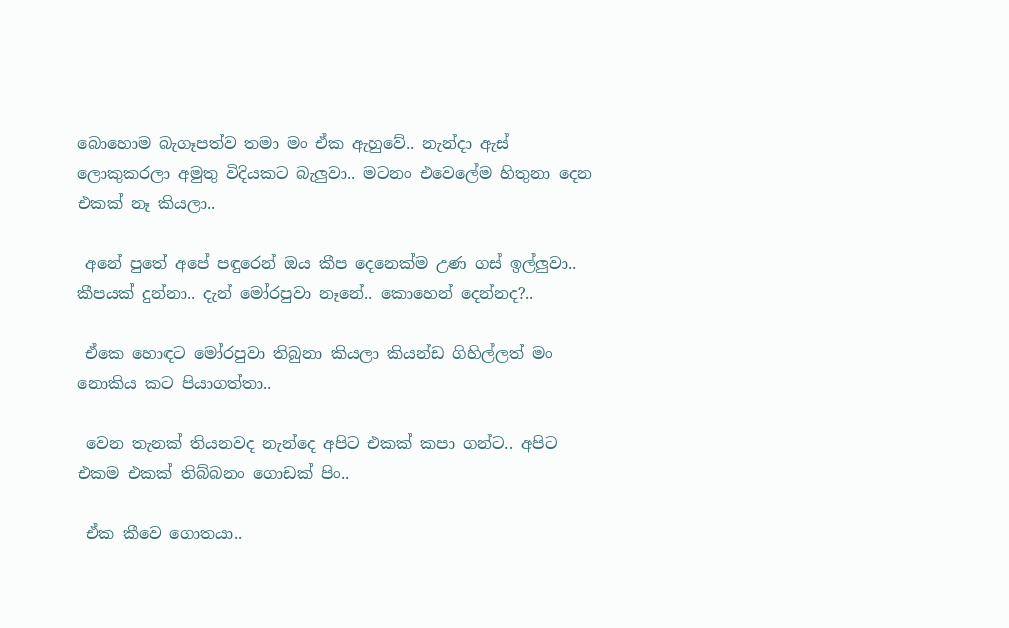බොහොම බැගෑපත්ව තමා මං ඒක ඇහුවේ.. නැන්දා ඇස් ලොකුකරලා අමුතු විදියකට බැලුවා.. මටනං එවෙලේම හිතුනා දෙන එකක් නෑ කියලා..

 අනේ පුතේ අපේ පඳුරෙන් ඔය කීප දෙනෙක්ම උණ ගස් ඉල්ලුවා.. කීපයක් දුන්නා.. දැන් මෝරපුවා නෑනේ.. කොහෙන් දෙන්නද?..

 ඒකෙ හොඳට මෝරපුවා තිබුනා කියලා කියන්ඩ ගිහිල්ලත් මං නොකිය කට පියාගත්තා..

 වෙන තැනක් තියනවද නැන්දෙ අපිට එකක් කපා ගන්ට.. අපිට එකම එකක් තිබ්බනං ගොඩක් පිං..

 ඒක කීවෙ ගොතයා..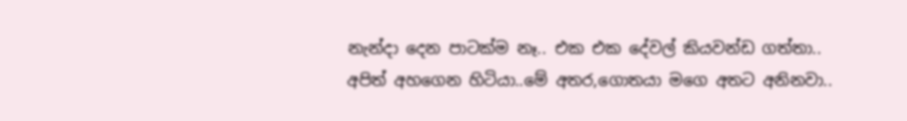නැන්දා දෙන පාටක්ම නෑ.. එක එක දේවල් කියවන්ඩ ගත්තා.. අපිත් අහගෙන හිටියා..මේ අතර,ගොතයා මගෙ අතට අනිනවා..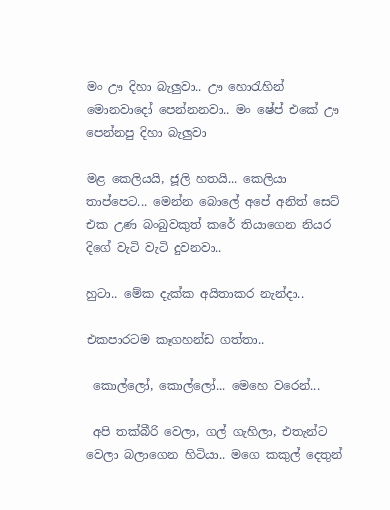මං ඌ දිහා බැලුවා.. ඌ හොරැහින් මොනවාදෝ පෙන්නනවා.. මං ෂේප් එකේ ඌ පෙන්නපු දිහා බැලුවා

මළ කෙලියයි, ජූලි හතයි... කෙලියා තාප්පෙට... මෙන්න බොලේ අපේ අනිත් සෙට් එක උණ බංබුවකුත් කරේ තියාගෙන නියර දිගේ වැටි වැටි දුවනවා..

හුටා.. මේක දැක්ක අයිතාකර නැන්දා..

එකපාරටම කෑගහන්ඩ ගත්තා..

 කොල්ලෝ, කොල්ලෝ... මෙහෙ වරෙන්...

 අපි තක්බීරි වෙලා, ගල් ගැහිලා, එතැන්ට වෙලා බලාගෙන හිටියා.. මගෙ කකුල් දෙතුන්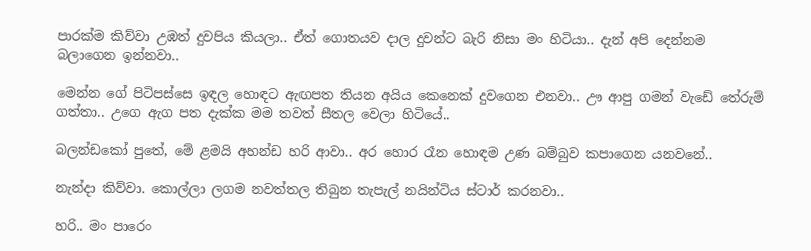පාරක්ම කිව්වා උඹත් දුවපිය කියලා.. ඒත් ගොතයව දාල දුවන්ට බැරි නිසා මං හිටියා.. දැන් අපි දෙන්නම බලාගෙන ඉන්නවා..

මෙන්න ගේ පිටිපස්සෙ ඉඳල හොඳට ඇඟපත තියන අයිය කෙනෙක් දුවගෙන එනවා.. ඌ ආපු ගමන් වැඩේ තේරුම් ගත්තා.. උගෙ ඇග පත දැක්ක මම තවත් සීතල වෙලා හිටියේ..

බලන්ඩකෝ පුතේ, මේ ළමයි අහන්ඩ හරි ආවා.. අර හොර රෑන හොඳම උණ බම්බුව කපාගෙන යනවනේ..

නැන්දා කිව්වා. කොල්ලා ලගම නවත්තල තිබුන තැපැල් නයින්ටිය ස්ටාර් කරනවා..

හරි.. මං පාරෙං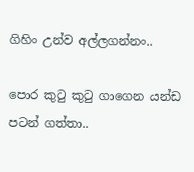ගිහිං උන්ව අල්ලගන්නං..

පොර කුටු කුටු ගාගෙන යන්ඩ පටන් ගත්තා..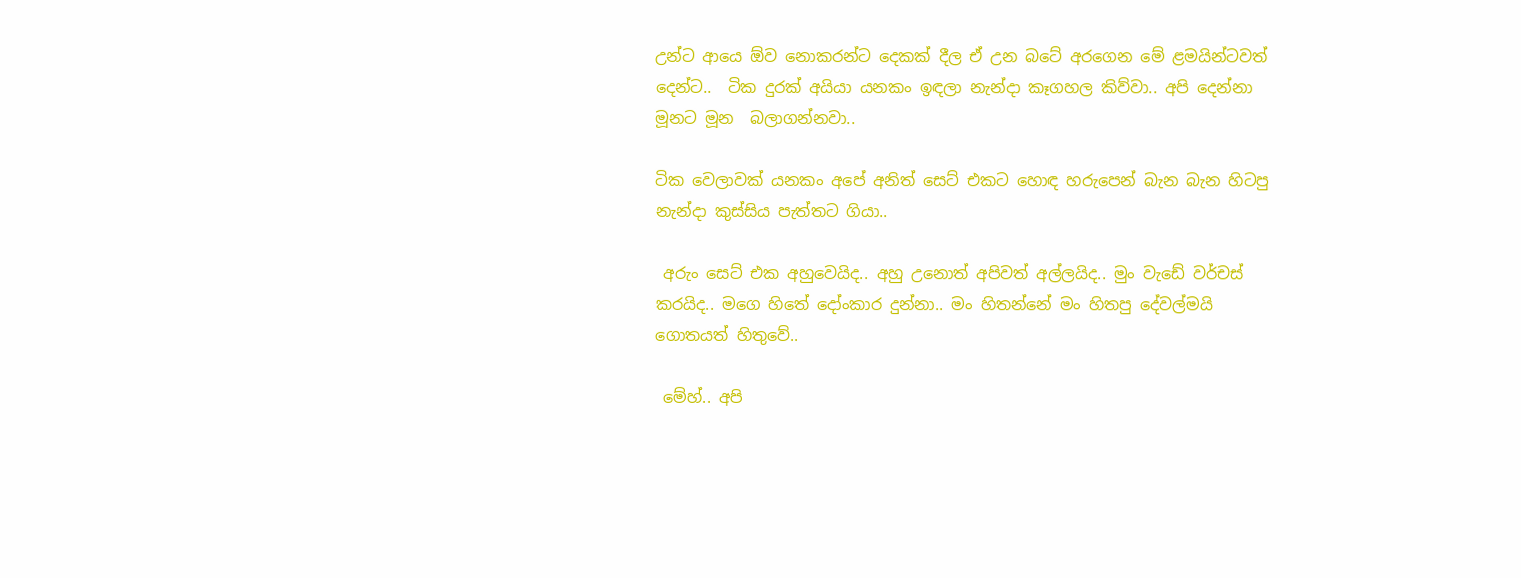උන්ට ආයෙ ඕව නොකරන්ට දෙකක් දීල ඒ උන බටේ අරගෙන මේ ළමයින්ටවත් දෙන්ට..  ටික දුරක් අයියා යනකං ඉඳලා නැන්දා කෑගහල කිව්වා.. අපි දෙන්නා මූනට මූන  බලාගන්නවා..

ටික වෙලාවක් යනකං අපේ අනිත් සෙට් එකට හොඳ හරුපෙන් බැන බැන හිටපු නැන්දා කුස්සිය පැත්තට ගියා..

 අරුං සෙට් එක අහුවෙයිද.. අහු උනොත් අපිවත් අල්ලයිද.. මුං වැඩේ වර්චස් කරයිද.. මගෙ හිතේ දෝංකාර දුන්නා.. මං හිතන්නේ මං හිතපු දේවල්මයි ගොතයත් හිතුවේ..

 මේහ්.. අපි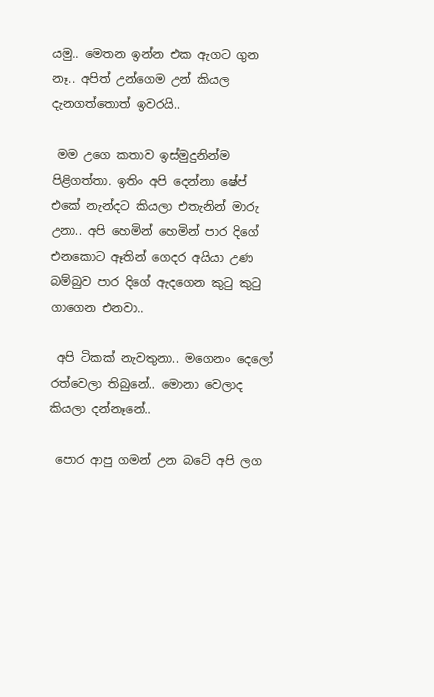යමු.. මෙතන ඉන්න එක ඇගට ගුන නෑ.. අපිත් උන්ගෙම උන් කියල දැනගත්තොත් ඉවරයි..

 මම උගෙ කතාව ඉස්මුදුනින්ම පිළිගත්තා. ඉතිං අපි දෙන්නා ෂේප් එකේ නැන්දට කියලා එතැනින් මාරු උනා.. අපි හෙමින් හෙමින් පාර දිගේ එනකොට ඈතින් ගෙදර අයියා උණ බම්බුව පාර දිගේ ඇදගෙන කුටු කුටු ගාගෙන එනවා..

 අපි ටිකක් නැවතුනා.. මගෙනං දෙලෝ රත්වෙලා තිබුනේ.. මොනා වෙලාද කියලා දන්නෑනේ..

 පොර ආපු ගමන් උන බටේ අපි ලග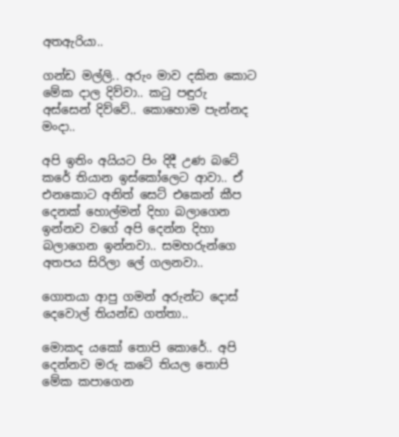අතඇරියා..

ගන්ඩ මල්ලි.. අරුං මාව දකින කොට මේක දාල දිව්වා.. කටු පඳුරු අස්සෙන් දිව්වේ.. කොහොම පැන්නද මංදා..

අපි ඉතිං අයියට පිං දිදී උණ බටේ කරේ තියාන ඉස්කෝලෙට ආවා.. ඒ එනකොට අනිත් සෙට් එකෙන් කීප දෙනක් හොල්මන් දිහා බලාගෙන ඉන්නව වගේ අපි දෙන්න දිහා බලාගෙන ඉන්නවා.. සමහරුන්ගෙ අතපය සිරිලා ලේ ගලනවා..

ගොතයා ආපු ගමන් අරුන්ට දොස් දෙවොල් තියන්ඩ ගත්තා..

මොකද යකෝ තොපි කොරේ.. අපි දෙන්නව මරු කටේ තියල තොපි මේක කපාගෙන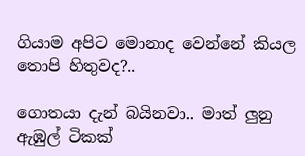ගියාම අපිට මොනාද වෙන්නේ කියල තොපි හිතුවද?..

ගොතයා දැන් බයිනවා.. මාත් ලුනු ඇඹුල් ටිකක්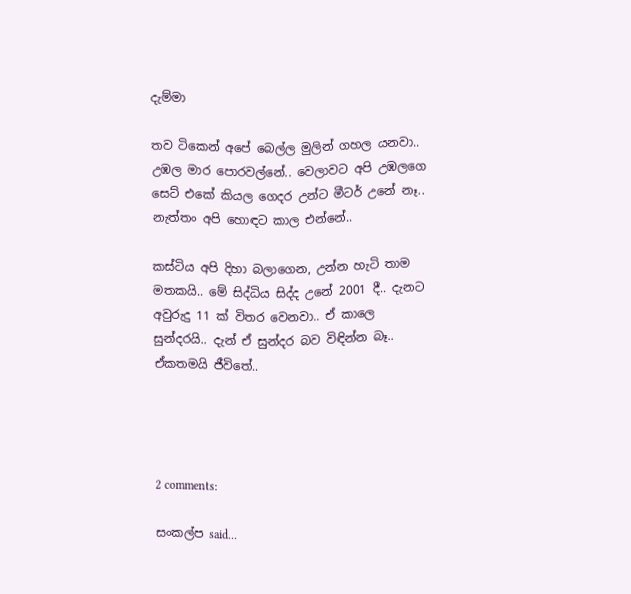දැම්මා

තව ටිකෙන් අපේ බෙල්ල මුලින් ගහල යනවා.. උඹල මාර පොරවල්නේ.. වෙලාවට අපි උඹලගෙ සෙට් එකේ කියල ගෙදර උන්ට මීටර් උනේ නෑ.. නැත්තං අපි හොඳට කාල එන්නේ..

කස්ටිය අපි දිහා බලාගෙන, උන්න හැටි තාම මතකයි.. මේ සිද්ධිය සිද්ද උනේ 2001 දී.. දැනට අවුරුදු 11 ක් විතර වෙනවා.. ඒ කාලෙ සුන්දරයි.. දැන් ඒ සුන්දර බව විඳින්න බෑ.. ඒකතමයි ජීවිතේ..




2 comments:

සංකල්ප said...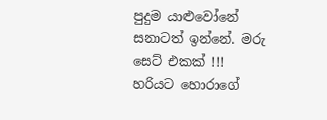පුදුම යාළුවෝනේ සනාටත් ඉන්නේ. මරු සෙට් එකක් !!!
හරියට හොරාගේ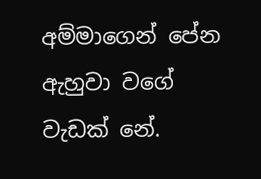අම්මාගෙන් පේන ඇහුවා වගේ වැඩක් නේ.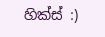හික්ස් :)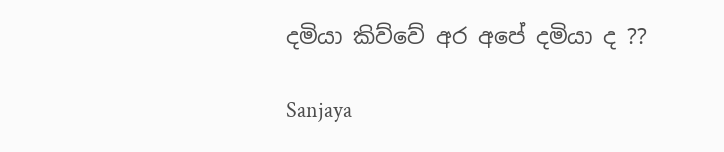දමියා කිව්වේ අර අපේ දමියා ද ??

Sanjaya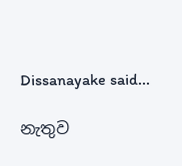Dissanayake said...

නැතුව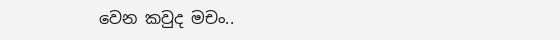වෙන කවුද මචං..